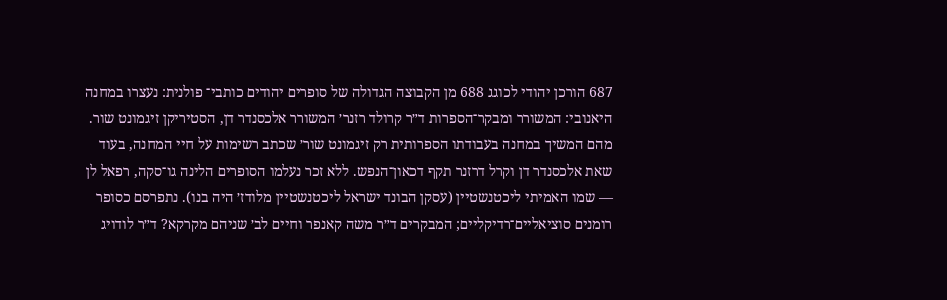687 הורכן יהודי לכוגג 688 מן הקבוצה הגדולה של סופרים יהודים כותבי־ פולנית: נעצרו במחנה היאנובי: המשורר ומבקר־הספרות ד״ר קרולד רזנר׳ המשורר אלכסנדר דן, הסטיריקן זיגמונט שור. מהם המשיך במחנה בעבודתו הספרותית רק זיגמונט שור׳ שכתב רשימות על חיי המחנה, בעוד שאת אלכסנדר דן וקרל דרזנר תקף דכאון־הנפש. ללא זכר נעלמו הסופרים הלינה גו־סקה, רפאל לן — שמו האמיתי ליכטנשטיין (עסקן הבונד ישראל ליכטנשטיין מלודז׳ היה בנו). נתפרסם כסופר רומנים סוציאליים־רדיקליים; המבקרים ד״ר משה קאנפר וחיים לב׳ שניהם מקרקא? ד״ר לודויג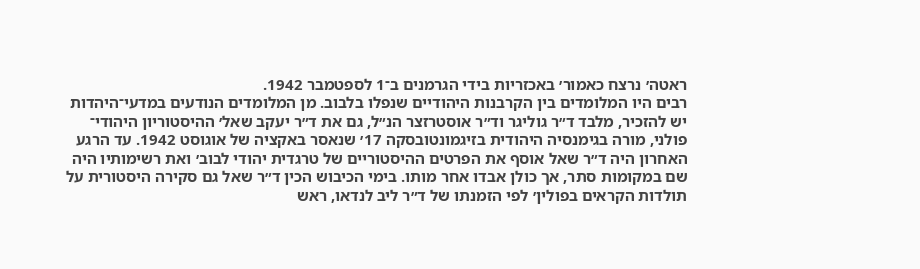ראטה׳ נרצח כאמור׳ באכזריות בידי הגרמנים ב־1 לספטמבר 1942.
רבים היו המלומדים בין הקרבנות היהודיים שנפלו בלבוב. מן המלומדים הנודעים במדעי־היהדות יש להזכיר, מלבד ד״ר גוליגר וד״ר אוסטרזצר הנ״ל, גם את ד״ר יעקב שאל׳ ההיסטוריון היהודי־ פולני, מורה בגימנסיה היהודית בזיגמונטובסקה 17׳ שנאסר באקציה של אוגוסט 1942. עד הרגע האחרון היה ד״ר שאל אוסף את הפרטים ההיסטוריים של טרגדית יהודי לבוב׳ ואת רשימותיו היה שם במקומות סתר, אך כולן אבדו אחר מותו. בימי הכיבוש הכין ד״ר שאל גם סקירה היסטורית על תולדות הקראים בפולין׳ לפי הזמנתו של ד״ר ליב לנדאו, ראש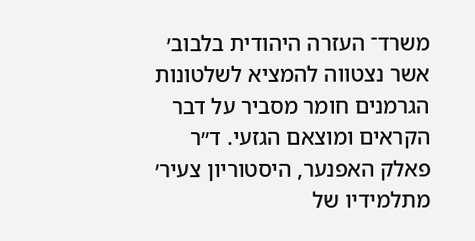משרד־ העזרה היהודית בלבוב׳ אשר נצטווה להמציא לשלטונות הגרמנים חומר מסביר על דבר הקראים ומוצאם הגזעי. ד״ר פאלק האפנער, היסטוריון צעיר׳ מתלמידיו של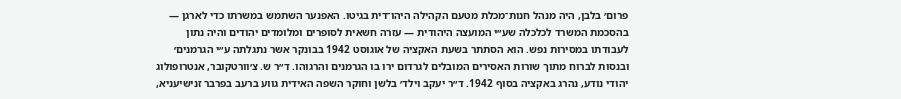פרום׳ בלבן, היה מנהל חנות־מכלת מטעם הקהילה היהו־דית בגיטו. האפנער השתמש במשרתו כדי לארגן — בהסכמת המשרד לכלכלה שע״י המועצה היהודית — עזרה חשאית לסופרים ומלומדים יהודים והיה נתון לעבודתו במסירות נפש. הוא הסתתר בשעת האקציה של אוגוסט 1942 בבונקר אשר נתגלתה ע״י הגרמנים׳ ובנסות לברוח מתוך שורות האסירים המובלים לגרדום ירו בו הגרמנים והרגוהו. ד״ר ש. צ׳וורטקובר, אנטרופולוג יהודי נודע, נהרג באקציה בסוף 1942. ד״ר יעקב וילד׳ בלשן וחוקר השפה האידית גווע ברעב בפרבר זנישיעניא,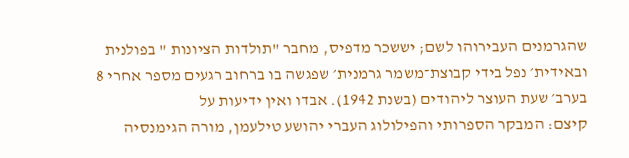שהגרמנים העבירוהו לשם; יששכר מדפיס, מחבר "תולדות הציונות " בפולנית ובאידית׳ נפל בידי קבוצת־משמר גרמנית׳ שפגשה בו ברחוב רגעים מספר אחרי 8 בערב׳ שעת העוצר ליהודים (בשנת 1942). אבדו ואין ידיעות על
קיצם: המבקר הספרותי והפילולוג העברי יהושע טילעמן, מורה הגימנסיה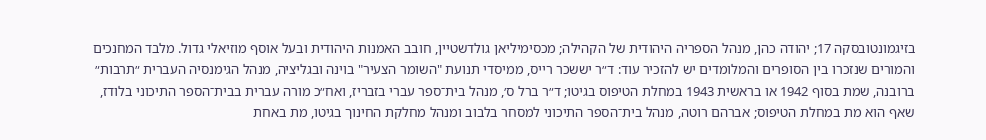בזיגמונטובסקה 17; יהודה כהן, מנהל הספריה היהודית של הקהילה; מכסימיליאן גולדשטיין, חובב האמנות היהודית ובעל אוסף מוזיאלי גדול. מלבד המחנכים והמורים שנזכרו בין הסופרים והמלומדים יש להזכיר עוד: ד״ר יששכר רייס, ממיסדי תנועת "השומר הצעיר" בוינה ובגליציה, מנהל הגימנסיה העברית ״תרבות״ ברובנה, שמת בסוף 1942 או בראשית 1943 במחלת הטיפוס בגיטו; ד״ר ברל ס׳, מנהל בית־ספר עברי בזבריז, ואח״כ מורה עברית בבית־הספר התיכוני בלודז, שאף הוא מת במחלת הטיפוס; אברהם רוטה, מנהל בית־הספר התיכוני למסחר בלבוב ומנהל מחלקת החינוך בגיטו, מת באחת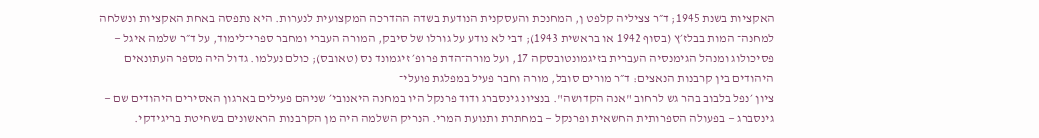האקציות בשנת 1945; ד״ר צציליה קלפט ן, המחנכת והעסקנית הנודעת בשדה ההדרכה המקצועית לנערות. היא נתפסה באחת האקציות ונשלחה למחנה־ המות בבלז׳ץ (בסוף 1942 או בראשית 1943); דבי לא נודע על גורלו של סיבק, המורה העברי ומחבר ספרי־לימוד, על ד״ר שלמה איגל — פסיכולוג ומנהל הגימנסיה העברית בזיגמונטובסקה 17, ועל מורה־הדת פרופ׳ זיגמונד נס (טאובס); כולם נעלמו. גדול היה מספר העתונאים היהודים בין קרבנות הנאצים: ד״ר מורים סובל, מורה וחבר פעיל במפלגת פועלי־
ציון ׳נפל בלבוב בהר גש לרחוב "אנה הקדושה". בנציונ גינסברג ודוד פרנקל היו במחנה היאנובי׳ שניהם פעילים בארגון האסירים היהודים שם — גינסברג — בפעולה הספרותית החשאית ופרנקל — במחתרת ותנועת המרי. הנריק השלמה היה מן הקרבנות הראשונים בשחיטת בריגידקי.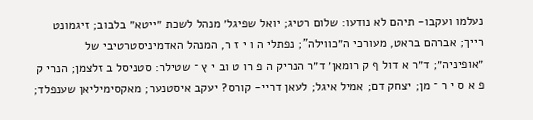נעלמו ועקבו- תיהם לא נודעו: שלום רטיג; יואל שפיגל׳ מנהל לשכת ״ייטא״ בלבוב; זיגמונט רייך; אברהם בראט, מעורכי ה״כווילה"; נפתלי ה ו י ז ר, המנהל האדמיניסטרטיבי של ״אופיניה״; ד״ר א דול ף ק רומאן׳ ד״ר הנריק ה פ רו ט וב י ץ ־ שטילר: סטניסל ב זלצמן; הנרי ק פ א ס י ר ־ מן; יצחק דם; אמיל איגל; לעאן דריי- קורס? יעקב איסטנער; מאקסימיליאן שענפלד;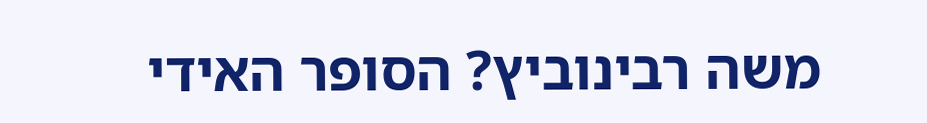משה רבינוביץ? הסופר האידי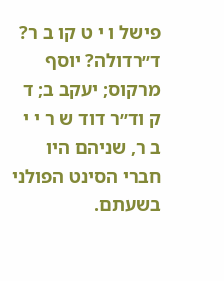פישל ו י ט קו ב ר? ד״רדולה? יוסף מרקוס; יעקב ב; ד ק וד״ר דוד ש ר י י ב ר, שניהם היו חברי הסינט הפולני בשעתם.